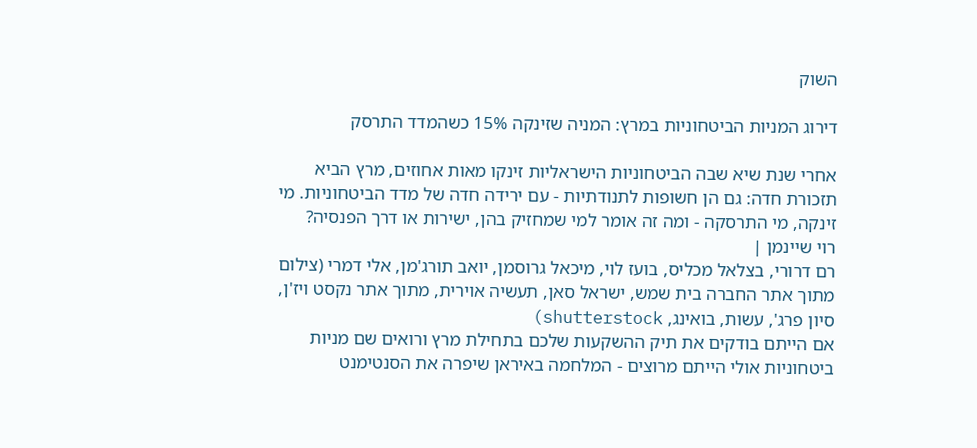השוק

דירוג המניות הביטחוניות במרץ: המניה שזינקה 15% כשהמדד התרסק

אחרי שנת שיא שבה הביטחוניות הישראליות זינקו מאות אחוזים, מרץ הביא תזכורת חדה: גם הן חשופות לתנודתיות - עם ירידה חדה של מדד הביטחוניות. מי זינקה, מי התרסקה - ומה זה אומר למי שמחזיק בהן, ישירות או דרך הפנסיה?
רוי שיינמן |
רם דרורי, בצלאל מכליס, בועז לוי, מיכאל גרוסמן, יואב תורג'מן, אלי דמרי (צילום מתוך אתר החברה בית שמש, ישראל סאן, תעשיה אוירית, מתוך אתר נקסט ויז'ן, סיון פרג', עשות, בואינג, shutterstock)
אם הייתם בודקים את תיק ההשקעות שלכם בתחילת מרץ ורואים שם מניות ביטחוניות אולי הייתם מרוצים - המלחמה באיראן שיפרה את הסנטימנט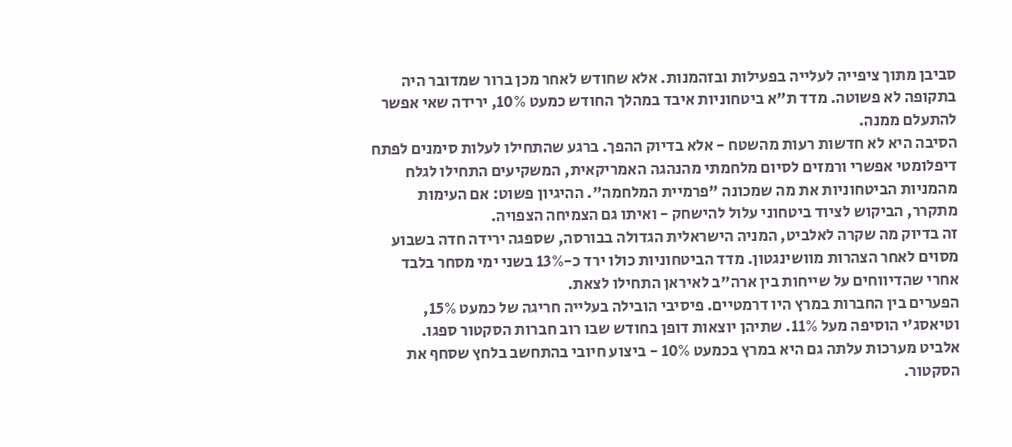סביבן מתוך ציפייה לעלייה בפעילות ובזהמנות. אלא שחודש לאחר מכן ברור שמדובר היה בתקופה לא פשוטה. מדד ת"א ביטחוניות איבד במהלך החודש כמעט 10%, ירידה שאי אפשר להתעלם ממנה.
הסיבה היא לא חדשות רעות מהשטח - אלא בדיוק ההפך. ברגע שהתחילו לעלות סימנים לפתח דיפלומטי אפשרי ורמזים לסיום מלחמתי מהנהגה האמריקאית, המשקיעים התחילו לגלח מהמניות הביטחוניות את מה שמכונה "פרמיית המלחמה". ההיגיון פשוט: אם העימות מתקרר, הביקוש לציוד ביטחוני עלול להישחק - ואיתו גם הצמיחה הצפויה.
זה בדיוק מה שקרה לאלביט, המניה הישראלית הגדולה בבורסה, שספגה ירידה חדה בשבוע מסוים לאחר הצהרות מוושינגטון. מדד הביטחוניות כולו ירד כ-13% בשני ימי מסחר בלבד אחרי שהדיווחים על שייחות בין ארה"ב לאיראן התחילו לצאת.
הפערים בין החברות במרץ היו דרמטיים. פיסיבי הובילה בעלייה חריגה של כמעט 15%, וטיאסג'י הוסיפה מעל 11%. שתיהן יוצאות דופן בחודש שבו רוב חברות הסקטור ספגו.
אלביט מערכות עלתה גם היא במרץ בכמעט 10% - ביצוע חיובי בהתחשב בלחץ שסחף את הסקטור.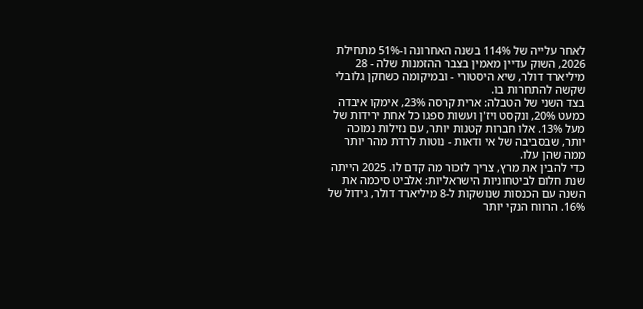לאחר עלייה של 114% בשנה האחרונה ו-51% מתחילת 2026, השוק עדיין מאמין בצבר ההזמנות שלה - 28 מיליארד דולר, שיא היסטורי - ובמיקומה כשחקן גלובלי שקשה להתחרות בו.
בצד השני של הטבלה: ארית קרסה 23%, אימקו איבדה כמעט 20%, ונקסט ויז'ן ועשות ספגו כל אחת ירידות של מעל 13%. אלו חברות קטנות יותר, עם נזילות נמוכה יותר, שבסביבה של אי ודאות - נוטות לרדת מהר יותר ממה שהן עלו.
כדי להבין את מרץ, צריך לזכור מה קדם לו. 2025 הייתה שנת חלום לביטחוניות הישראליות: אלביט סיכמה את השנה עם הכנסות שנושקות ל-8 מיליארד דולר, גידול של 16%. הרווח הנקי יותר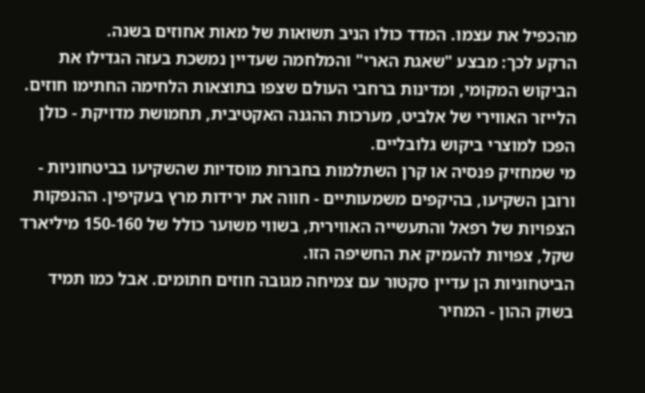מהכפיל את עצמו. המדד כולו הניב תשואות של מאות אחוזים בשנה.
הרקע לכך: מבצע "שאגת הארי" והמלחמה שעדיין נמשכת בעזה הגדילו את הביקוש המקומי, ומדינות ברחבי העולם שצפו בתוצאות הלחימה החתימו חוזים. הלייזר האווירי של אלביט, מערכות ההגנה האקטיבית, תחמושת מדויקת - כולן הפכו למוצרי ביקוש גלובליים.
מי שמחזיק פנסיה או קרן השתלמות בחברות מוסדיות שהשקיעו בביטחוניות - ורובן השקיעו, בהיקפים משמעותיים - חווה את ירידות מרץ בעקיפין. ההנפקות הצפויות של רפאל והתעשייה האווירית, בשווי משוער כולל של 150-160 מיליארד שקל, צפויות להעמיק את החשיפה הזו.
הביטחוניות הן עדיין סקטור עם צמיחה מגובה חוזים חתומים. אבל כמו תמיד בשוק ההון - המחיר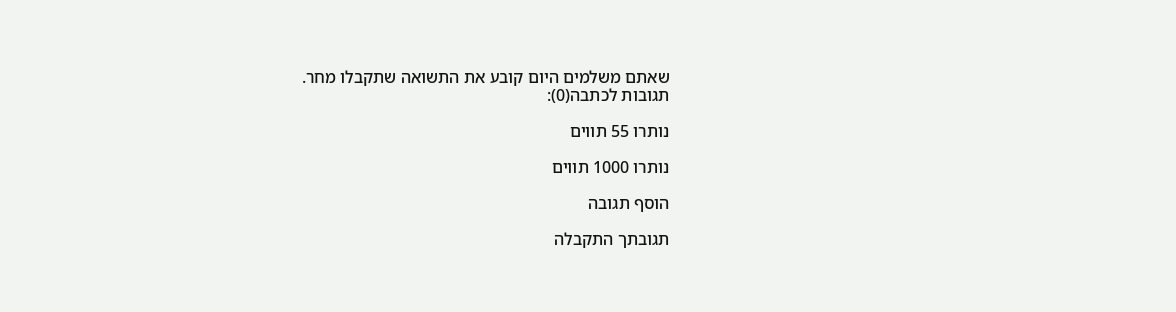שאתם משלמים היום קובע את התשואה שתקבלו מחר.
תגובות לכתבה(0):

נותרו 55 תווים

נותרו 1000 תווים

הוסף תגובה

תגובתך התקבלה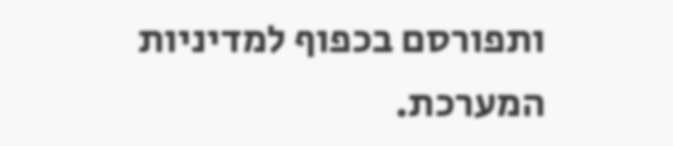ותפורסם בכפוף למדיניות המערכת.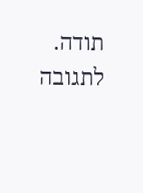תודה.
לתגובה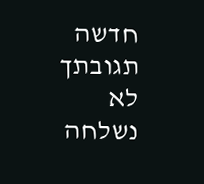חדשה
תגובתך לא נשלחה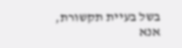בשל בעיית תקשורת, אנא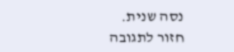נסה שנית.
חזור לתגובה